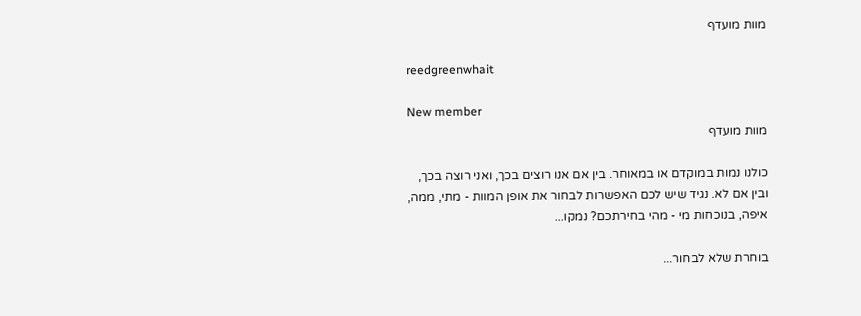מוות מועדף

reedgreenwhait

New member
מוות מועדף

כולנו נמות במוקדם או במאוחר. בין אם אנו רוצים בכך, ואני רוצה בכך, ובין אם לא. נגיד שיש לכם האפשרות לבחור את אופן המוות - מתי, ממה, איפה, בנוכחות מי - מהי בחירתכם? נמקו...

בוחרת שלא לבחור...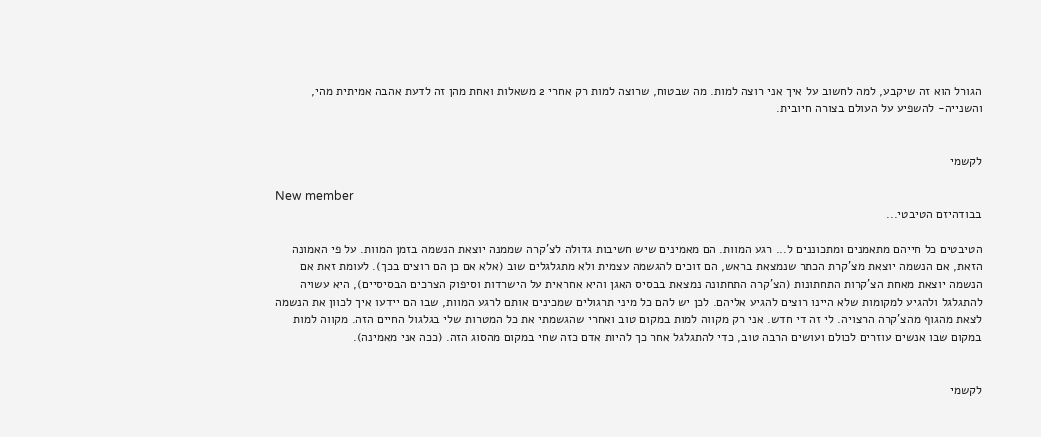הגורל הוא זה שיקבע, למה לחשוב על איך אני רוצה למות. מה שבטוח, שרוצה למות רק אחרי 2 משאלות ואחת מהן זה לדעת אהבה אמיתית מהי, והשנייה- להשפיע על העולם בצורה חיובית.


לקשמי

New member
בבודהיזם הטיבטי...

הטיבטים כל חייהם מתאמנים ומתכוננים ל... רגע המוות. הם מאמינים שיש חשיבות גדולה לצ'קרה שממנה יוצאת הנשמה בזמן המוות. על פי האמונה הזאת, אם הנשמה יוצאת מצ'קרת הכתר שנמצאת בראש, הם זוכים להגשמה עצמית ולא מתגלגלים שוב (אלא אם כן הם רוצים בכך). לעומת זאת אם הנשמה יוצאת מאחת הצ'קרות התחתונות (הצ'קרה התחתונה נמצאת בבסיס האגן והיא אחראית על הישרדות וסיפוק הצרכים הבסיסיים), היא עשויה להתגלגל ולהגיע למקומות שלא היינו רוצים להגיע אליהם. לכן יש להם כל מיני תרגולים שמכינים אותם לרגע המוות, שבו הם יידעו איך לכוון את הנשמה לצאת מהגוף מהצ'קרה הרצויה. לי זה די חדש. אני רק מקווה למות במקום טוב ואחרי שהגשמתי את כל המטרות שלי בגלגול החיים הזה. מקווה למות במקום שבו אנשים עוזרים לכולם ועושים הרבה טוב, כדי להתגלגל אחר כך להיות אדם כזה שחי במקום מהסוג הזה. (ככה אני מאמינה).


לקשמי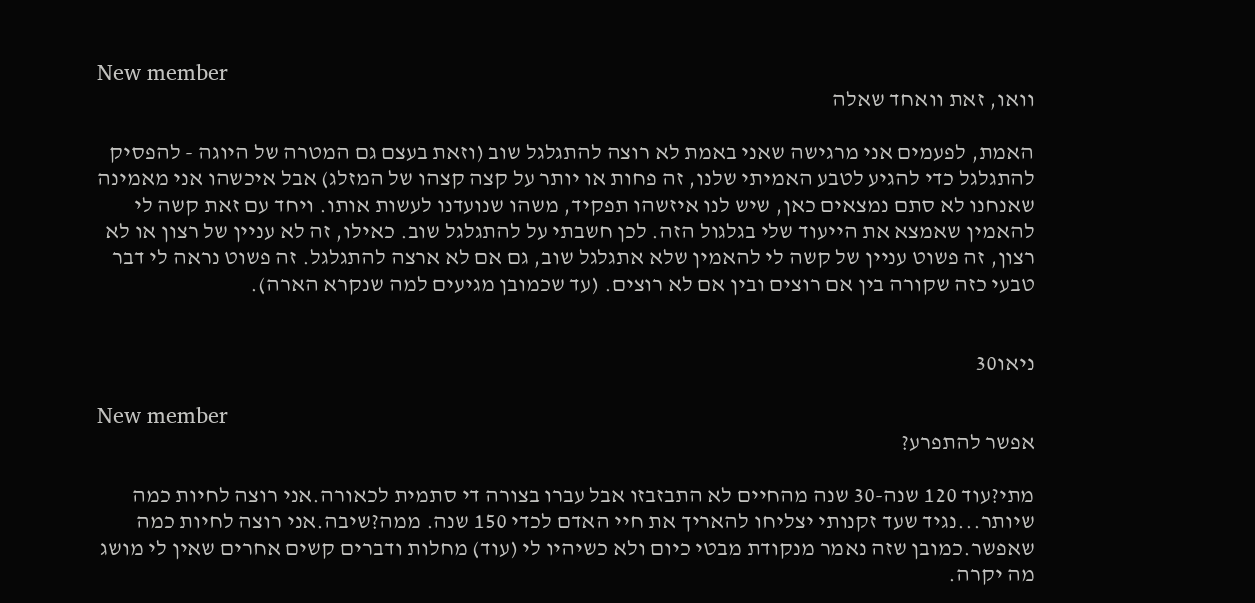New member
וואו, זאת וואחד שאלה

האמת, לפעמים אני מרגישה שאני באמת לא רוצה להתגלגל שוב (וזאת בעצם גם המטרה של היוגה - להפסיק להתגלגל כדי להגיע לטבע האמיתי שלנו, זה פחות או יותר על קצה קצהו של המזלג) אבל איכשהו אני מאמינה שאנחנו לא סתם נמצאים כאן, שיש לנו איזשהו תפקיד, משהו שנועדנו לעשות אותו. ויחד עם זאת קשה לי להאמין שאמצא את הייעוד שלי בגלגול הזה. לכן חשבתי על להתגלגל שוב. כאילו, זה לא עניין של רצון או לא רצון, זה פשוט עניין של קשה לי להאמין שלא אתגלגל שוב, גם אם לא ארצה להתגלגל. זה פשוט נראה לי דבר טבעי כזה שקורה בין אם רוצים ובין אם לא רוצים. (עד שכמובן מגיעים למה שנקרא הארה).


ניאו30

New member
אפשר להתפרע?

מתי?עוד 120 שנה-30 שנה מהחיים לא התבזבזו אבל עברו בצורה די סתמית לכאורה.אני רוצה לחיות כמה שיותר...נגיד שעד זקנותי יצליחו להאריך את חיי האדם לכדי 150 שנה. ממה?שיבה.אני רוצה לחיות כמה שאפשר.כמובן שזה נאמר מנקודת מבטי כיום ולא כשיהיו לי (עוד) מחלות ודברים קשים אחרים שאין לי מושג מה יקרה.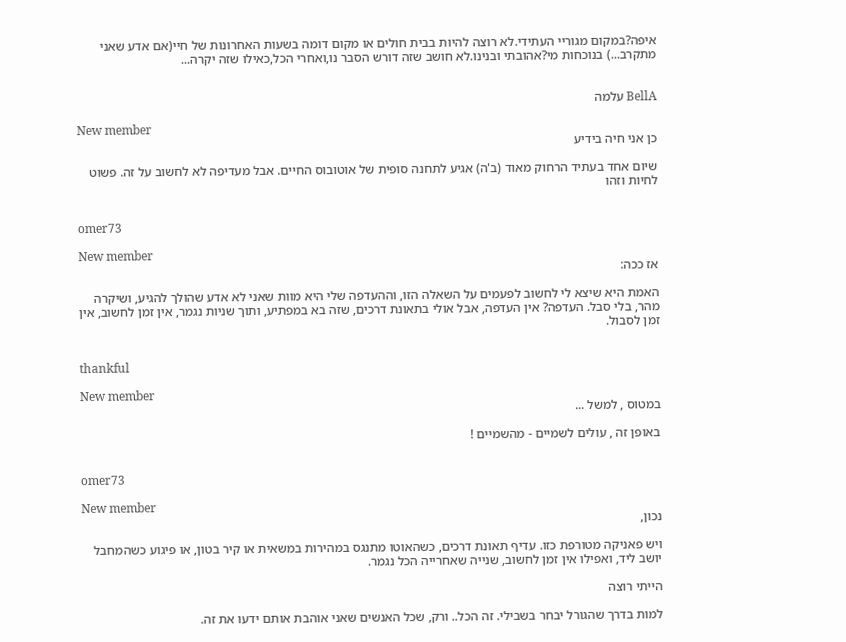איפה?במקום מגוריי העתידי.לא רוצה להיות בבית חולים או מקום דומה בשעות האחרונות של חיי(אם אדע שאני מתקרב...) בנוכחות מי?אהובתי ובנינו.לא חושב שזה דורש הסבר נו,ואחרי הכל,כאילו שזה יקרה...


BellA עלמה

New member
כן אני חיה בידיע

שיום אחד בעתיד הרחוק מאוד (ב'ה) אגיע לתחנה סופית של אוטובוס החיים. אבל מעדיפה לא לחשוב על זה. פשוט לחיות וזהו


omer73

New member
אז ככה:

האמת היא שיצא לי לחשוב לפעמים על השאלה הזו, וההעדפה שלי היא מוות שאני לא אדע שהולך להגיע, ושיקרה מהר, בלי סבל. העדפה? אין העדפה, אבל אולי בתאונת דרכים, שזה בא במפתיע, ותוך שניות נגמר, אין זמן לחשוב, אין זמן לסבול.


thankful

New member
במטוס , למשל ...

באופן זה , עולים לשמיים - מהשמיים !


omer73

New member
נכון,

ויש פאניקה מטורפת כזו. עדיף תאונת דרכים, כשהאוטו מתנגס במהירות במשאית או קיר בטון, או פיגוע כשהמחבל יושב ליד, ואפילו אין זמן לחשוב, שנייה שאחרייה הכל נגמר.

הייתי רוצה

למות בדרך שהגורל יבחר בשבילי. זה הכל.. ורק, שכל האנשים שאני אוהבת אותם ידעו את זה.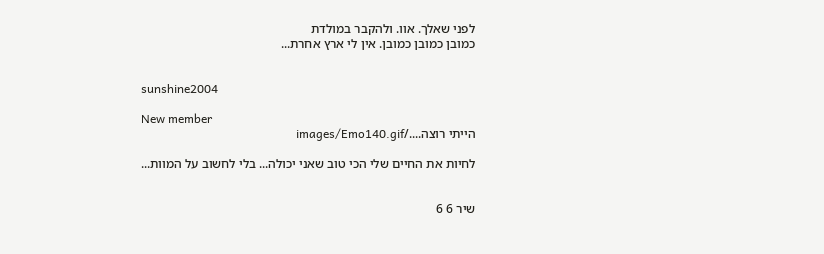לפני שאלך. אוו. ולהקבר במולדת
כמובן כמובן כמובן. אין לי ארץ אחרת...


sunshine2004

New member
הייתי רוצה..../images/Emo140.gif

לחיות את החיים שלי הכי טוב שאני יכולה... בלי לחשוב על המוות...


שיר 6 6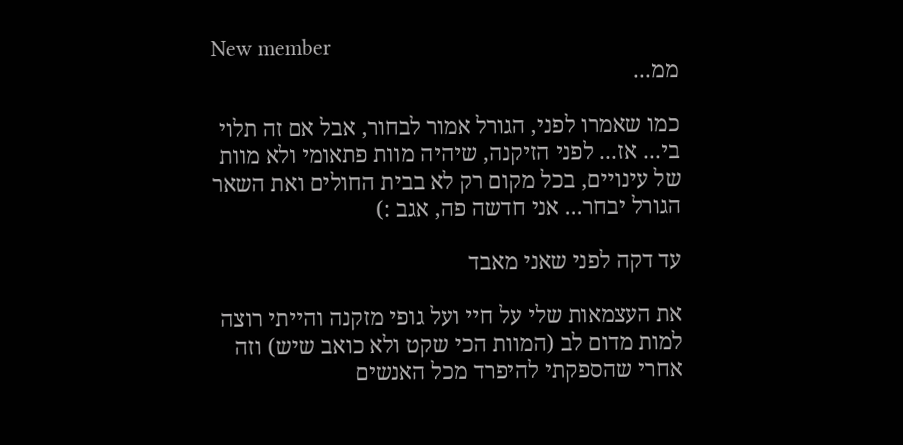New member
ממ...

כמו שאמרו לפני, הגורל אמור לבחור, אבל אם זה תלוי בי... אז... לפני הזיקנה, שיהיה מוות פתאומי ולא מוות של עינויים, בכל מקום רק לא בבית החולים ואת השאר הגורל יבחר... אני חדשה פה, אגב :)

עד דקה לפני שאני מאבד

את העצמאות שלי על חיי ועל גופי מזקנה והייתי רוצה למות מדום לב (המוות הכי שקט ולא כואב שיש) וזה אחרי שהספקתי להיפרד מכל האנשים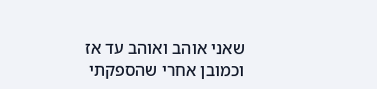שאני אוהב ואוהב עד אז וכמובן אחרי שהספקתי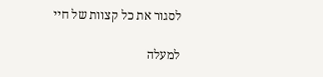לסגור את כל קצוות של חיי

למעלה